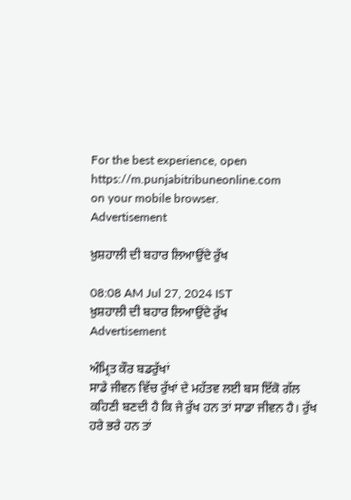For the best experience, open
https://m.punjabitribuneonline.com
on your mobile browser.
Advertisement

ਖ਼ੁਸ਼ਹਾਲੀ ਦੀ ਬਹਾਰ ਲਿਆਉਂਦੇ ਰੁੱਖ

08:08 AM Jul 27, 2024 IST
ਖ਼ੁਸ਼ਹਾਲੀ ਦੀ ਬਹਾਰ ਲਿਆਉਂਦੇ ਰੁੱਖ
Advertisement

ਅੰਮ੍ਰਿਤ ਕੌਰ ਬਡਰੁੱਖਾਂ
ਸਾਡੇ ਜੀਵਨ ਵਿੱਚ ਰੁੱਖਾਂ ਦੇ ਮਹੱਤਵ ਲਈ ਬਸ ਇੱਕੋ ਗੱਲ ਕਹਿਣੀ ਬਣਦੀ ਹੈ ਕਿ ਜੇ ਰੁੱਖ ਹਨ ਤਾਂ ਸਾਡਾ ਜੀਵਨ ਹੈ। ਰੁੱਖ ਹਰੇ ਭਰੇ ਹਨ ਤਾਂ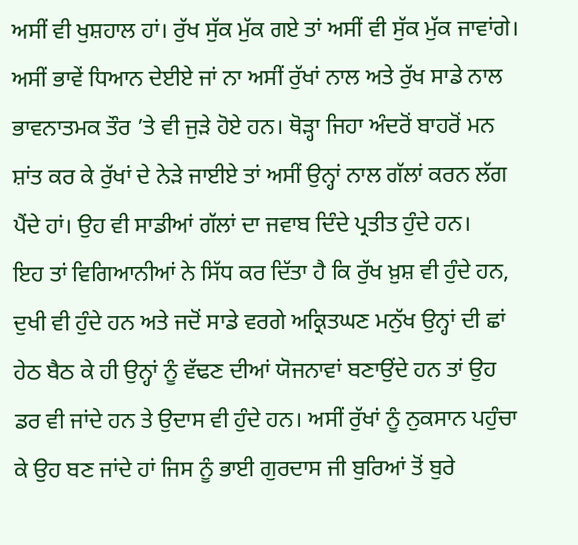ਅਸੀਂ ਵੀ ਖੁਸ਼ਹਾਲ ਹਾਂ। ਰੁੱਖ ਸੁੱਕ ਮੁੱਕ ਗਏ ਤਾਂ ਅਸੀਂ ਵੀ ਸੁੱਕ ਮੁੱਕ ਜਾਵਾਂਗੇ। ਅਸੀਂ ਭਾਵੇਂ ਧਿਆਨ ਦੇਈਏ ਜਾਂ ਨਾ ਅਸੀਂ ਰੁੱਖਾਂ ਨਾਲ ਅਤੇ ਰੁੱਖ ਸਾਡੇ ਨਾਲ ਭਾਵਨਾਤਮਕ ਤੌਰ ’ਤੇ ਵੀ ਜੁੜੇ ਹੋਏ ਹਨ। ਥੋੜ੍ਹਾ ਜਿਹਾ ਅੰਦਰੋਂ ਬਾਹਰੋਂ ਮਨ ਸ਼ਾਂਤ ਕਰ ਕੇ ਰੁੱਖਾਂ ਦੇ ਨੇੜੇ ਜਾਈਏ ਤਾਂ ਅਸੀਂ ਉਨ੍ਹਾਂ ਨਾਲ ਗੱਲਾਂ ਕਰਨ ਲੱਗ ਪੈਂਦੇ ਹਾਂ। ਉਹ ਵੀ ਸਾਡੀਆਂ ਗੱਲਾਂ ਦਾ ਜਵਾਬ ਦਿੰਦੇ ਪ੍ਰਤੀਤ ਹੁੰਦੇ ਹਨ।
ਇਹ ਤਾਂ ਵਿਗਿਆਨੀਆਂ ਨੇ ਸਿੱਧ ਕਰ ਦਿੱਤਾ ਹੈ ਕਿ ਰੁੱਖ ਖ਼ੁਸ਼ ਵੀ ਹੁੰਦੇ ਹਨ, ਦੁਖੀ ਵੀ ਹੁੰਦੇ ਹਨ ਅਤੇ ਜਦੋਂ ਸਾਡੇ ਵਰਗੇ ਅਕ੍ਰਿਤਘਣ ਮਨੁੱਖ ਉਨ੍ਹਾਂ ਦੀ ਛਾਂ ਹੇਠ ਬੈਠ ਕੇ ਹੀ ਉਨ੍ਹਾਂ ਨੂੰ ਵੱਢਣ ਦੀਆਂ ਯੋਜਨਾਵਾਂ ਬਣਾਉਂਦੇ ਹਨ ਤਾਂ ਉਹ ਡਰ ਵੀ ਜਾਂਦੇ ਹਨ ਤੇ ਉਦਾਸ ਵੀ ਹੁੰਦੇ ਹਨ। ਅਸੀਂ ਰੁੱਖਾਂ ਨੂੰ ਨੁਕਸਾਨ ਪਹੁੰਚਾ ਕੇ ਉਹ ਬਣ ਜਾਂਦੇ ਹਾਂ ਜਿਸ ਨੂੰ ਭਾਈ ਗੁਰਦਾਸ ਜੀ ਬੁਰਿਆਂ ਤੋਂ ਬੁਰੇ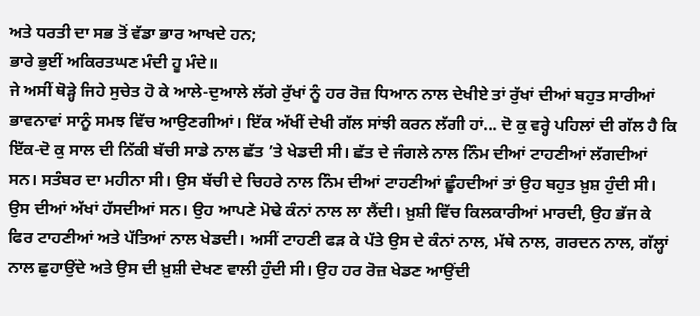ਅਤੇ ਧਰਤੀ ਦਾ ਸਭ ਤੋਂ ਵੱਡਾ ਭਾਰ ਆਖਦੇ ਹਨ;
ਭਾਰੇ ਭੁਈਂ ਅਕਿਰਤਘਣ ਮੰਦੀ ਹੂ ਮੰਦੇ॥
ਜੇ ਅਸੀਂ ਥੋੜ੍ਹੇ ਜਿਹੇ ਸੁਚੇਤ ਹੋ ਕੇ ਆਲੇ-ਦੁਆਲੇ ਲੱਗੇ ਰੁੱਖਾਂ ਨੂੰ ਹਰ ਰੋਜ਼ ਧਿਆਨ ਨਾਲ ਦੇਖੀਏ ਤਾਂ ਰੁੱਖਾਂ ਦੀਆਂ ਬਹੁਤ ਸਾਰੀਆਂ ਭਾਵਨਾਵਾਂ ਸਾਨੂੰ ਸਮਝ ਵਿੱਚ ਆਉਣਗੀਆਂ। ਇੱਕ ਅੱਖੀਂ ਦੇਖੀ ਗੱਲ ਸਾਂਝੀ ਕਰਨ ਲੱਗੀ ਹਾਂ... ਦੋ ਕੁ ਵਰ੍ਹੇ ਪਹਿਲਾਂ ਦੀ ਗੱਲ ਹੈ ਕਿ ਇੱਕ-ਦੋ ਕੁ ਸਾਲ ਦੀ ਨਿੱਕੀ ਬੱਚੀ ਸਾਡੇ ਨਾਲ ਛੱਤ ’ਤੇ ਖੇਡਦੀ ਸੀ। ਛੱਤ ਦੇ ਜੰਗਲੇ ਨਾਲ ਨਿੰਮ ਦੀਆਂ ਟਾਹਣੀਆਂ ਲੱਗਦੀਆਂ ਸਨ। ਸਤੰਬਰ ਦਾ ਮਹੀਨਾ ਸੀ। ਉਸ ਬੱਚੀ ਦੇ ਚਿਹਰੇ ਨਾਲ ਨਿੰਮ ਦੀਆਂ ਟਾਹਣੀਆਂ ਛੂੰਹਦੀਆਂ ਤਾਂ ਉਹ ਬਹੁਤ ਖ਼ੁਸ਼ ਹੁੰਦੀ ਸੀ। ਉਸ ਦੀਆਂ ਅੱਖਾਂ ਹੱਸਦੀਆਂ ਸਨ। ਉਹ ਆਪਣੇ ਮੋਢੇ ਕੰਨਾਂ ਨਾਲ ਲਾ ਲੈਂਦੀ। ਖ਼ੁਸ਼ੀ ਵਿੱਚ ਕਿਲਕਾਰੀਆਂ ਮਾਰਦੀ, ਉਹ ਭੱਜ ਕੇ ਫਿਰ ਟਾਹਣੀਆਂ ਅਤੇ ਪੱਤਿਆਂ ਨਾਲ ਖੇਡਦੀ। ਅਸੀਂ ਟਾਹਣੀ ਫੜ ਕੇ ਪੱਤੇ ਉਸ ਦੇ ਕੰਨਾਂ ਨਾਲ, ਮੱਥੇ ਨਾਲ, ਗਰਦਨ ਨਾਲ, ਗੱਲ੍ਹਾਂ ਨਾਲ ਛੁਹਾਉਂਦੇ ਅਤੇ ਉਸ ਦੀ ਖ਼ੁਸ਼ੀ ਦੇਖਣ ਵਾਲੀ ਹੁੰਦੀ ਸੀ। ਉਹ ਹਰ ਰੋਜ਼ ਖੇਡਣ ਆਉਂਦੀ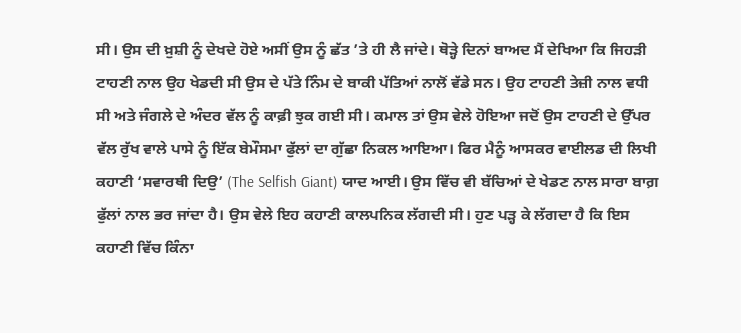ਸੀ। ਉਸ ਦੀ ਖ਼ੁਸ਼ੀ ਨੂੰ ਦੇਖਦੇ ਹੋਏ ਅਸੀਂ ਉਸ ਨੂੰ ਛੱਤ ’ਤੇ ਹੀ ਲੈ ਜਾਂਦੇ। ਥੋੜ੍ਹੇ ਦਿਨਾਂ ਬਾਅਦ ਮੈਂ ਦੇਖਿਆ ਕਿ ਜਿਹੜੀ ਟਾਹਣੀ ਨਾਲ ਉਹ ਖੇਡਦੀ ਸੀ ਉਸ ਦੇ ਪੱਤੇ ਨਿੰਮ ਦੇ ਬਾਕੀ ਪੱਤਿਆਂ ਨਾਲੋਂ ਵੱਡੇ ਸਨ। ਉਹ ਟਾਹਣੀ ਤੇਜ਼ੀ ਨਾਲ ਵਧੀ ਸੀ ਅਤੇ ਜੰਗਲੇ ਦੇ ਅੰਦਰ ਵੱਲ ਨੂੰ ਕਾਫ਼ੀ ਝੁਕ ਗਈ ਸੀ। ਕਮਾਲ ਤਾਂ ਉਸ ਵੇਲੇ ਹੋਇਆ ਜਦੋਂ ਉਸ ਟਾਹਣੀ ਦੇ ਉੱਪਰ ਵੱਲ ਰੁੱਖ ਵਾਲੇ ਪਾਸੇ ਨੂੰ ਇੱਕ ਬੇਮੌਸਮਾ ਫੁੱਲਾਂ ਦਾ ਗੁੱਛਾ ਨਿਕਲ ਆਇਆ। ਫਿਰ ਮੈਨੂੰ ਆਸਕਰ ਵਾਈਲਡ ਦੀ ਲਿਖੀ ਕਹਾਣੀ ‘ਸਵਾਰਥੀ ਦਿਉ’ (The Selfish Giant) ਯਾਦ ਆਈ। ਉਸ ਵਿੱਚ ਵੀ ਬੱਚਿਆਂ ਦੇ ਖੇਡਣ ਨਾਲ ਸਾਰਾ ਬਾਗ਼ ਫੁੱਲਾਂ ਨਾਲ ਭਰ ਜਾਂਦਾ ਹੈ। ਉਸ ਵੇਲੇ ਇਹ ਕਹਾਣੀ ਕਾਲਪਨਿਕ ਲੱਗਦੀ ਸੀ। ਹੁਣ ਪੜ੍ਹ ਕੇ ਲੱਗਦਾ ਹੈ ਕਿ ਇਸ ਕਹਾਣੀ ਵਿੱਚ ਕਿੰਨਾ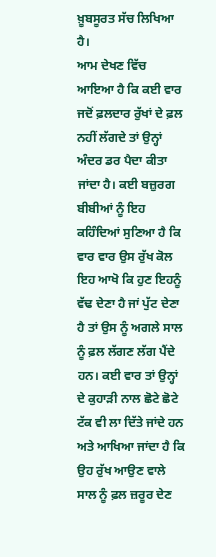ਖ਼ੂਬਸੂਰਤ ਸੱਚ ਲਿਖਿਆ ਹੈ।
ਆਮ ਦੇਖਣ ਵਿੱਚ ਆਇਆ ਹੈ ਕਿ ਕਈ ਵਾਰ ਜਦੋਂ ਫ਼ਲਦਾਰ ਰੁੱਖਾਂ ਦੇ ਫ਼ਲ ਨਹੀਂ ਲੱਗਦੇ ਤਾਂ ਉਨ੍ਹਾਂ ਅੰਦਰ ਡਰ ਪੈਦਾ ਕੀਤਾ ਜਾਂਦਾ ਹੈ। ਕਈ ਬਜ਼ੁਰਗ ਬੀਬੀਆਂ ਨੂੰ ਇਹ ਕਹਿੰਦਿਆਂ ਸੁਣਿਆ ਹੈ ਕਿ ਵਾਰ ਵਾਰ ਉਸ ਰੁੱਖ ਕੋਲ ਇਹ ਆਖੋ ਕਿ ਹੁਣ ਇਹਨੂੰ ਵੱਢ ਦੇਣਾ ਹੈ ਜਾਂ ਪੁੱਟ ਦੇਣਾ ਹੈ ਤਾਂ ਉਸ ਨੂੰ ਅਗਲੇ ਸਾਲ ਨੂੰ ਫ਼ਲ ਲੱਗਣ ਲੱਗ ਪੈਂਦੇ ਹਨ। ਕਈ ਵਾਰ ਤਾਂ ਉਨ੍ਹਾਂ ਦੇ ਕੁਹਾੜੀ ਨਾਲ ਛੋਟੇ ਛੋਟੇ ਟੱਕ ਵੀ ਲਾ ਦਿੱਤੇ ਜਾਂਦੇ ਹਨ ਅਤੇ ਆਖਿਆ ਜਾਂਦਾ ਹੈ ਕਿ ਉਹ ਰੁੱਖ ਆਉਣ ਵਾਲੇ ਸਾਲ ਨੂੰ ਫ਼ਲ ਜ਼ਰੂਰ ਦੇਣ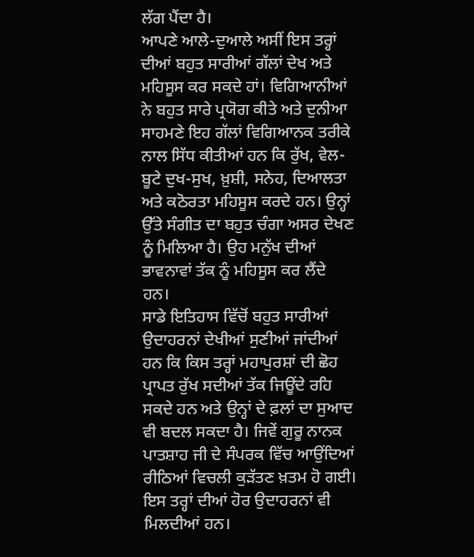ਲੱਗ ਪੈਂਦਾ ਹੈ।
ਆਪਣੇ ਆਲੇ-ਦੁਆਲੇ ਅਸੀਂ ਇਸ ਤਰ੍ਹਾਂ ਦੀਆਂ ਬਹੁਤ ਸਾਰੀਆਂ ਗੱਲਾਂ ਦੇਖ ਅਤੇ ਮਹਿਸੂਸ ਕਰ ਸਕਦੇ ਹਾਂ। ਵਿਗਿਆਨੀਆਂ ਨੇ ਬਹੁਤ ਸਾਰੇ ਪ੍ਰਯੋਗ ਕੀਤੇ ਅਤੇ ਦੁਨੀਆ ਸਾਹਮਣੇ ਇਹ ਗੱਲਾਂ ਵਿਗਿਆਨਕ ਤਰੀਕੇ ਨਾਲ ਸਿੱਧ ਕੀਤੀਆਂ ਹਨ ਕਿ ਰੁੱਖ, ਵੇਲ-ਬੂਟੇ ਦੁਖ-ਸੁਖ, ਖ਼ੁਸ਼ੀ, ਸਨੇਹ, ਦਿਆਲਤਾ ਅਤੇ ਕਠੋਰਤਾ ਮਹਿਸੂਸ ਕਰਦੇ ਹਨ। ਉਨ੍ਹਾਂ ਉੱਤੇ ਸੰਗੀਤ ਦਾ ਬਹੁਤ ਚੰਗਾ ਅਸਰ ਦੇਖਣ ਨੂੰ ਮਿਲਿਆ ਹੈ। ਉਹ ਮਨੁੱਖ ਦੀਆਂ ਭਾਵਨਾਵਾਂ ਤੱਕ ਨੂੰ ਮਹਿਸੂਸ ਕਰ ਲੈਂਦੇ ਹਨ।
ਸਾਡੇ ਇਤਿਹਾਸ ਵਿੱਚੋਂ ਬਹੁਤ ਸਾਰੀਆਂ ਉਦਾਹਰਨਾਂ ਦੇਖੀਆਂ ਸੁਣੀਆਂ ਜਾਂਦੀਆਂ ਹਨ ਕਿ ਕਿਸ ਤਰ੍ਹਾਂ ਮਹਾਪੁਰਸ਼ਾਂ ਦੀ ਛੋਹ ਪ੍ਰਾਪਤ ਰੁੱਖ ਸਦੀਆਂ ਤੱਕ ਜਿਊਂਦੇ ਰਹਿ ਸਕਦੇ ਹਨ ਅਤੇ ਉਨ੍ਹਾਂ ਦੇ ਫ਼ਲਾਂ ਦਾ ਸੁਆਦ ਵੀ ਬਦਲ ਸਕਦਾ ਹੈ। ਜਿਵੇਂ ਗੁਰੂ ਨਾਨਕ ਪਾਤਸ਼ਾਹ ਜੀ ਦੇ ਸੰਪਰਕ ਵਿੱਚ ਆਉਂਦਿਆਂ ਰੀਠਿਆਂ ਵਿਚਲੀ ਕੁੜੱਤਣ ਖ਼ਤਮ ਹੋ ਗਈ। ਇਸ ਤਰ੍ਹਾਂ ਦੀਆਂ ਹੋਰ ਉਦਾਹਰਨਾਂ ਵੀ ਮਿਲਦੀਆਂ ਹਨ।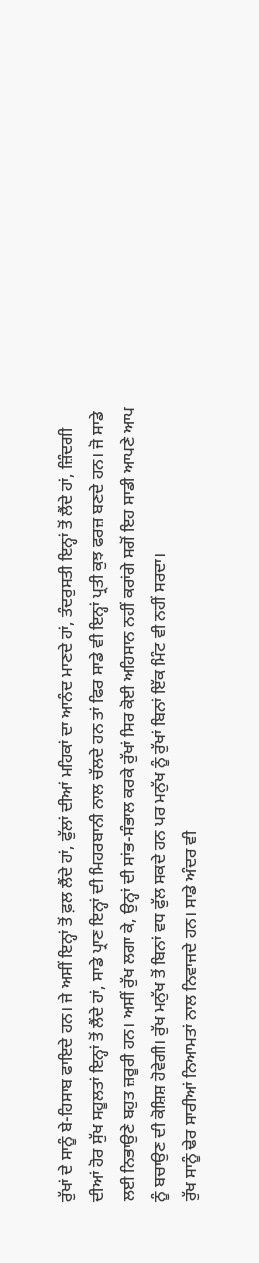ਰੁੱਖਾਂ ਦੇ ਸਾਨੂੰ ਬੇ-ਹਿਸਾਬ ਫਾਇਦੇ ਹਨ। ਜੇ ਅਸੀਂ ਇਨ੍ਹਾਂ ਤੋਂ ਫ਼ਲ ਲੈਂਦੇ ਹਾਂ, ਫੁੱਲਾਂ ਦੀਆਂ ਮਹਿਕਾਂ ਦਾ ਆਨੰਦ ਮਾਣਦੇ ਹਾਂ, ਤੰਦਰੁਸਤੀ ਇਨ੍ਹਾਂ ਤੋਂ ਲੈਂਦੇ ਹਾਂ, ਜ਼ਿੰਦਗੀ ਦੀਆਂ ਹੋਰ ਸੁੱਖ ਸਹੂਲਤਾਂ ਇਨ੍ਹਾਂ ਤੋਂ ਲੈਂਦੇ ਹਾਂ, ਸਾਡੇ ਪ੍ਰਾਣ ਇਨ੍ਹਾਂ ਦੀ ਮਿਹਰਬਾਨੀ ਨਾਲ ਚੱਲਦੇ ਹਨ ਤਾਂ ਫਿਰ ਸਾਡੇ ਵੀ ਇਨ੍ਹਾਂ ਪ੍ਰਤੀ ਕੁਝ ਫਰਜ਼ ਬਣਦੇ ਹਨ। ਜੋ ਸਾਡੇ ਲਈ ਨਿਭਾਉਣੇ ਬਹੁਤ ਜ਼ਰੂਰੀ ਹਨ। ਅਸੀਂ ਰੁੱਖ ਲਗਾ ਕੇ, ਉਨ੍ਹਾਂ ਦੀ ਸਾਂਭ-ਸੰਭਾਲ ਕਰਕੇ ਰੁੱਖਾਂ ਸਿਰ ਕੋਈ ਅਹਿਸਾਨ ਨਹੀਂ ਕਰਾਂਗੇ ਸਗੋਂ ਇਹ ਸਾਡੀ ਆਪਣੇ ਆਪ ਨੂੰ ਬਚਾਉਣ ਦੀ ਕੋਸ਼ਿਸ਼ ਹੋਵੇਗੀ। ਰੁੱਖ ਮਨੁੱਖ ਤੋਂ ਬਿਨਾਂ ਵਧ ਫੁੱਲ ਸਕਦੇ ਹਨ ਪਰ ਮਨੁੱਖ ਨੂੰ ਰੁੱਖਾਂ ਬਿਨਾਂ ਇੱਕ ਮਿੰਟ ਵੀ ਨਹੀਂ ਸਰਦਾ।
ਰੁੱਖ ਸਾਨੂੰ ਢੇਰ ਸਾਰੀਆਂ ਨਿਆਮਤਾਂ ਨਾਲ ਨਿਵਾਜਦੇ ਹਨ। ਸਾਡੇ ਅੰਦਰ ਵੀ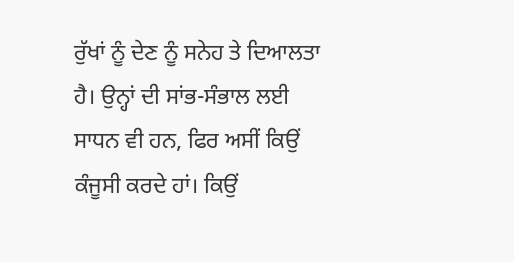ਰੁੱਖਾਂ ਨੂੰ ਦੇਣ ਨੂੰ ਸਨੇਹ ਤੇ ਦਿਆਲਤਾ ਹੈ। ਉਨ੍ਹਾਂ ਦੀ ਸਾਂਭ-ਸੰਭਾਲ ਲਈ ਸਾਧਨ ਵੀ ਹਨ, ਫਿਰ ਅਸੀਂ ਕਿਉਂ ਕੰਜੂਸੀ ਕਰਦੇ ਹਾਂ। ਕਿਉਂ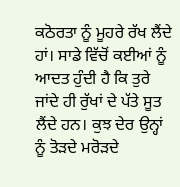ਕਠੋਰਤਾ ਨੂੰ ਮੂਹਰੇ ਰੱਖ ਲੈਂਦੇ ਹਾਂ। ਸਾਡੇ ਵਿੱਚੋਂ ਕਈਆਂ ਨੂੰ ਆਦਤ ਹੁੰਦੀ ਹੈ ਕਿ ਤੁਰੇ ਜਾਂਦੇ ਹੀ ਰੁੱਖਾਂ ਦੇ ਪੱਤੇ ਸੂਤ ਲੈਂਦੇ ਹਨ। ਕੁਝ ਦੇਰ ਉਨ੍ਹਾਂ ਨੂੰ ਤੋੜਦੇ ਮਰੋੜਦੇ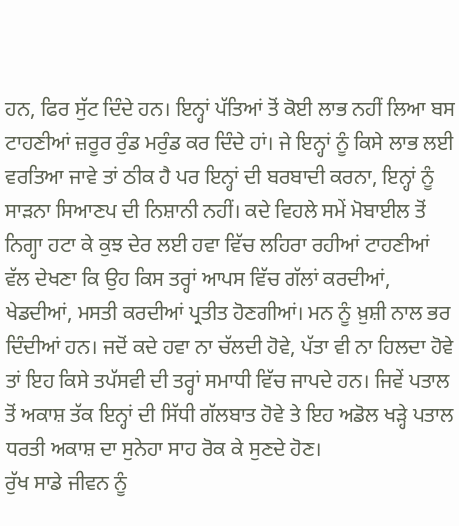ਹਨ, ਫਿਰ ਸੁੱਟ ਦਿੰਦੇ ਹਨ। ਇਨ੍ਹਾਂ ਪੱਤਿਆਂ ਤੋਂ ਕੋਈ ਲਾਭ ਨਹੀਂ ਲਿਆ ਬਸ ਟਾਹਣੀਆਂ ਜ਼ਰੂਰ ਰੁੰਡ ਮਰੁੰਡ ਕਰ ਦਿੰਦੇ ਹਾਂ। ਜੇ ਇਨ੍ਹਾਂ ਨੂੰ ਕਿਸੇ ਲਾਭ ਲਈ ਵਰਤਿਆ ਜਾਵੇ ਤਾਂ ਠੀਕ ਹੈ ਪਰ ਇਨ੍ਹਾਂ ਦੀ ਬਰਬਾਦੀ ਕਰਨਾ, ਇਨ੍ਹਾਂ ਨੂੰ ਸਾੜਨਾ ਸਿਆਣਪ ਦੀ ਨਿਸ਼ਾਨੀ ਨਹੀਂ। ਕਦੇ ਵਿਹਲੇ ਸਮੇਂ ਮੋਬਾਈਲ ਤੋਂ ਨਿਗ੍ਹਾ ਹਟਾ ਕੇ ਕੁਝ ਦੇਰ ਲਈ ਹਵਾ ਵਿੱਚ ਲਹਿਰਾ ਰਹੀਆਂ ਟਾਹਣੀਆਂ ਵੱਲ ਦੇਖਣਾ ਕਿ ਉਹ ਕਿਸ ਤਰ੍ਹਾਂ ਆਪਸ ਵਿੱਚ ਗੱਲਾਂ ਕਰਦੀਆਂ, ਖੇਡਦੀਆਂ, ਮਸਤੀ ਕਰਦੀਆਂ ਪ੍ਰਤੀਤ ਹੋਣਗੀਆਂ। ਮਨ ਨੂੰ ਖ਼ੁਸ਼ੀ ਨਾਲ ਭਰ ਦਿੰਦੀਆਂ ਹਨ। ਜਦੋਂ ਕਦੇ ਹਵਾ ਨਾ ਚੱਲਦੀ ਹੋਵੇ, ਪੱਤਾ ਵੀ ਨਾ ਹਿਲਦਾ ਹੋਵੇ ਤਾਂ ਇਹ ਕਿਸੇ ਤਪੱਸਵੀ ਦੀ ਤਰ੍ਹਾਂ ਸਮਾਧੀ ਵਿੱਚ ਜਾਪਦੇ ਹਨ। ਜਿਵੇਂ ਪਤਾਲ ਤੋਂ ਅਕਾਸ਼ ਤੱਕ ਇਨ੍ਹਾਂ ਦੀ ਸਿੱਧੀ ਗੱਲਬਾਤ ਹੋਵੇ ਤੇ ਇਹ ਅਡੋਲ ਖੜ੍ਹੇ ਪਤਾਲ ਧਰਤੀ ਅਕਾਸ਼ ਦਾ ਸੁਨੇਹਾ ਸਾਹ ਰੋਕ ਕੇ ਸੁਣਦੇ ਹੋਣ।
ਰੁੱਖ ਸਾਡੇ ਜੀਵਨ ਨੂੰ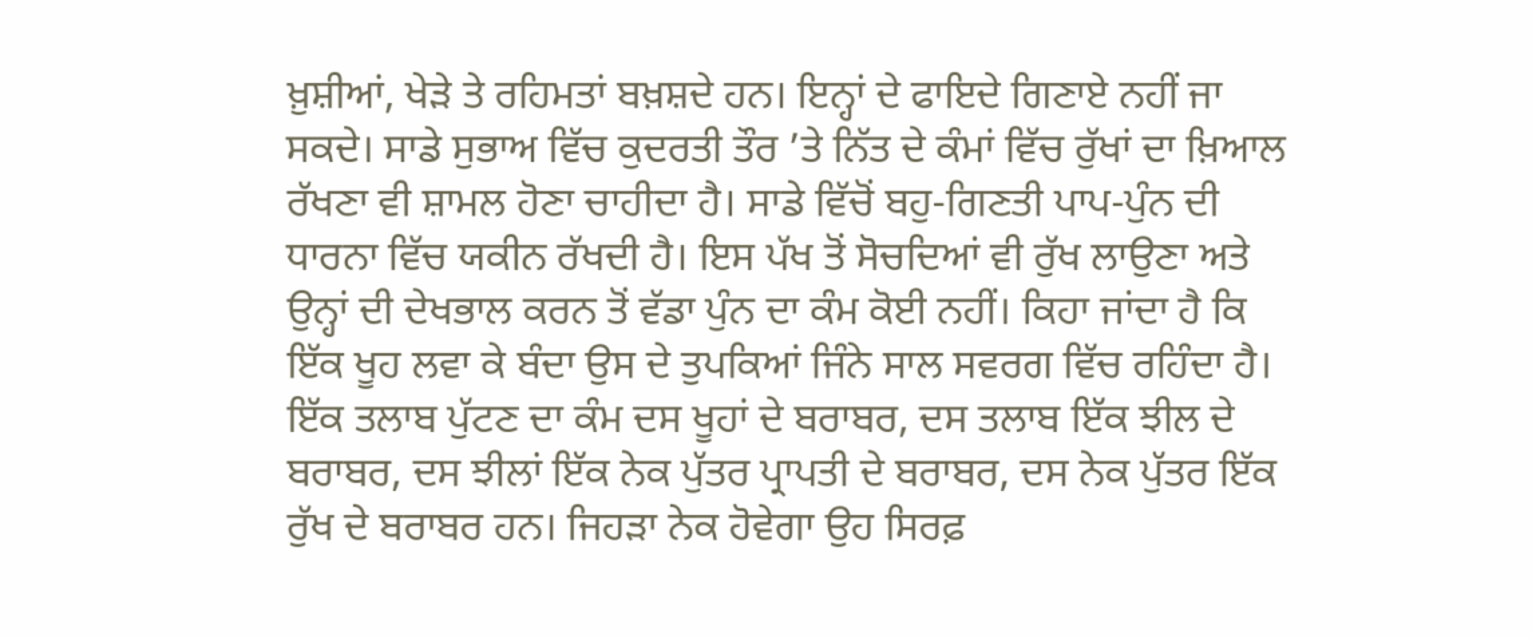ਖ਼ੁਸ਼ੀਆਂ, ਖੇੜੇ ਤੇ ਰਹਿਮਤਾਂ ਬਖ਼ਸ਼ਦੇ ਹਨ। ਇਨ੍ਹਾਂ ਦੇ ਫਾਇਦੇ ਗਿਣਾਏ ਨਹੀਂ ਜਾ ਸਕਦੇ। ਸਾਡੇ ਸੁਭਾਅ ਵਿੱਚ ਕੁਦਰਤੀ ਤੌਰ ’ਤੇ ਨਿੱਤ ਦੇ ਕੰਮਾਂ ਵਿੱਚ ਰੁੱਖਾਂ ਦਾ ਖ਼ਿਆਲ ਰੱਖਣਾ ਵੀ ਸ਼ਾਮਲ ਹੋਣਾ ਚਾਹੀਦਾ ਹੈ। ਸਾਡੇ ਵਿੱਚੋਂ ਬਹੁ-ਗਿਣਤੀ ਪਾਪ-ਪੁੰਨ ਦੀ ਧਾਰਨਾ ਵਿੱਚ ਯਕੀਨ ਰੱਖਦੀ ਹੈ। ਇਸ ਪੱਖ ਤੋਂ ਸੋਚਦਿਆਂ ਵੀ ਰੁੱਖ ਲਾਉਣਾ ਅਤੇ ਉਨ੍ਹਾਂ ਦੀ ਦੇਖਭਾਲ ਕਰਨ ਤੋਂ ਵੱਡਾ ਪੁੰਨ ਦਾ ਕੰਮ ਕੋਈ ਨਹੀਂ। ਕਿਹਾ ਜਾਂਦਾ ਹੈ ਕਿ ਇੱਕ ਖੂਹ ਲਵਾ ਕੇ ਬੰਦਾ ਉਸ ਦੇ ਤੁਪਕਿਆਂ ਜਿੰਨੇ ਸਾਲ ਸਵਰਗ ਵਿੱਚ ਰਹਿੰਦਾ ਹੈ। ਇੱਕ ਤਲਾਬ ਪੁੱਟਣ ਦਾ ਕੰਮ ਦਸ ਖੂਹਾਂ ਦੇ ਬਰਾਬਰ, ਦਸ ਤਲਾਬ ਇੱਕ ਝੀਲ ਦੇ ਬਰਾਬਰ, ਦਸ ਝੀਲਾਂ ਇੱਕ ਨੇਕ ਪੁੱਤਰ ਪ੍ਰਾਪਤੀ ਦੇ ਬਰਾਬਰ, ਦਸ ਨੇਕ ਪੁੱਤਰ ਇੱਕ ਰੁੱਖ ਦੇ ਬਰਾਬਰ ਹਨ। ਜਿਹੜਾ ਨੇਕ ਹੋਵੇਗਾ ਉਹ ਸਿਰਫ਼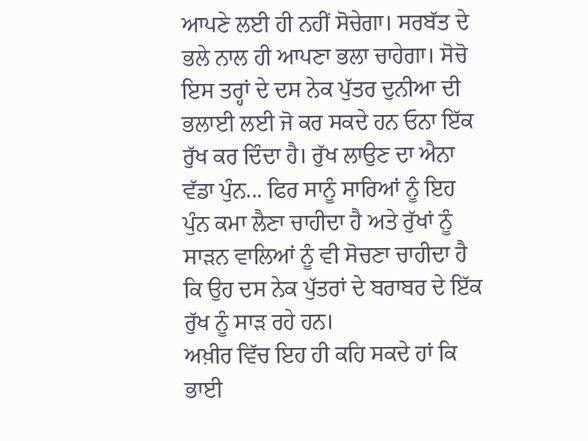ਆਪਣੇ ਲਈ ਹੀ ਨਹੀਂ ਸੋਚੇਗਾ। ਸਰਬੱਤ ਦੇ ਭਲੇ ਨਾਲ ਹੀ ਆਪਣਾ ਭਲਾ ਚਾਹੇਗਾ। ਸੋਚੋ ਇਸ ਤਰ੍ਹਾਂ ਦੇ ਦਸ ਨੇਕ ਪੁੱਤਰ ਦੁਨੀਆ ਦੀ ਭਲਾਈ ਲਈ ਜੋ ਕਰ ਸਕਦੇ ਹਨ ਓਨਾ ਇੱਕ ਰੁੱਖ ਕਰ ਦਿੰਦਾ ਹੈ। ਰੁੱਖ ਲਾਉਣ ਦਾ ਐਨਾ ਵੱਡਾ ਪੁੰਨ... ਫਿਰ ਸਾਨੂੰ ਸਾਰਿਆਂ ਨੂੰ ਇਹ ਪੁੰਨ ਕਮਾ ਲੈਣਾ ਚਾਹੀਦਾ ਹੈ ਅਤੇ ਰੁੱਖਾਂ ਨੂੰ ਸਾੜਨ ਵਾਲਿਆਂ ਨੂੰ ਵੀ ਸੋਚਣਾ ਚਾਹੀਦਾ ਹੈ ਕਿ ਉਹ ਦਸ ਨੇਕ ਪੁੱਤਰਾਂ ਦੇ ਬਰਾਬਰ ਦੇ ਇੱਕ ਰੁੱਖ ਨੂੰ ਸਾੜ ਰਹੇ ਹਨ।
ਅਖ਼ੀਰ ਵਿੱਚ ਇਹ ਹੀ ਕਹਿ ਸਕਦੇ ਹਾਂ ਕਿ ਭਾਈ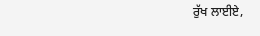ਰੁੱਖ ਲਾਈਏ,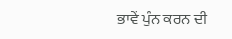ਭਾਵੇਂ ਪੁੰਨ ਕਰਨ ਦੀ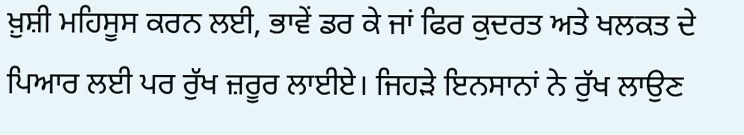ਖ਼ੁਸ਼ੀ ਮਹਿਸੂਸ ਕਰਨ ਲਈ, ਭਾਵੇਂ ਡਰ ਕੇ ਜਾਂ ਫਿਰ ਕੁਦਰਤ ਅਤੇ ਖਲਕਤ ਦੇ ਪਿਆਰ ਲਈ ਪਰ ਰੁੱਖ ਜ਼ਰੂਰ ਲਾਈਏ। ਜਿਹੜੇ ਇਨਸਾਨਾਂ ਨੇ ਰੁੱਖ ਲਾਉਣ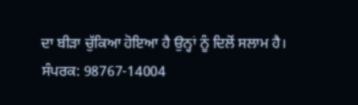ਦਾ ਬੀੜਾ ਚੁੱਕਿਆ ਹੋਇਆ ਹੈ ਉਨ੍ਹਾਂ ਨੂੰ ਦਿਲੋਂ ਸਲਾਮ ਹੈ।
ਸੰਪਰਕ: 98767-14004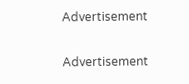Advertisement

Advertisement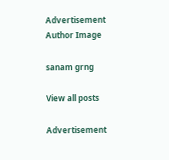Advertisement
Author Image

sanam grng

View all posts

Advertisement